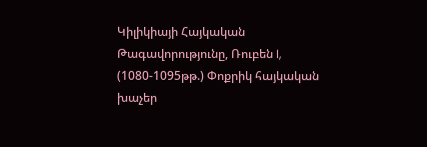Կիլիկիայի Հայկական Թագավորությունը, Ռուբեն I, (1080-1095թթ.) Փոքրիկ հայկական խաչեր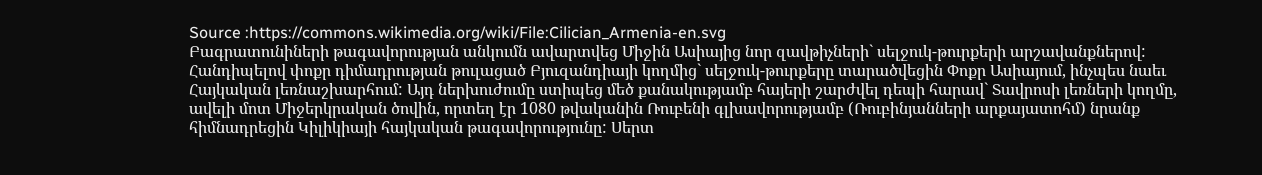Source :https://commons.wikimedia.org/wiki/File:Cilician_Armenia-en.svg
Բագրատունիների թագավորության անկումն ավարտվեց Միջին Ասիայից նոր զավթիչների` սելջուկ-թուրքերի արշավանքներով: Հանդիպելով փոքր դիմադրության թուլացած Բյուզանդիայի կողմից` սելջուկ-թուրքերը տարածվեցին Փոքր Ասիայում, ինչպես նաեւ Հայկական լեռնաշխարհում: Այդ ներխուժումը ստիպեց մեծ քանակությամբ հայերի շարժվել դեպի հարավ` Տավրոսի լեռների կողմը, ավելի մոտ Միջերկրական ծովին, որտեղ էր 1080 թվականին Ռուբենի գլխավորությամբ (Ռուբինյանների արքայատոհմ) նրանք հիմնադրեցին Կիլիկիայի հայկական թագավորությունը: Սերտ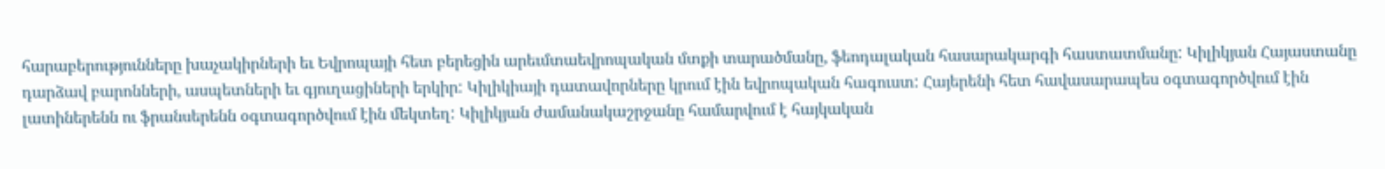հարաբերությունները խաչակիրների եւ Եվրոպայի հետ բերեցին արեւմտաեվրոպական մտքի տարածմանը, ֆեոդալական հասարակարգի հաստատմանը: Կիլիկյան Հայաստանը դարձավ բարոնների, ասպետների եւ գյուղացիների երկիր: Կիլիկիայի դատավորները կրում էին եվրոպական հագուստ: Հայերենի հետ հավասարապես օգտագործվում էին լատիներենն ու ֆրանսերենն օգտագործվում էին մեկտեղ: Կիլիկյան ժամանակաշրջանը համարվում է հայկական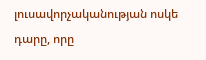լուսավորչականության ոսկե դարը, որը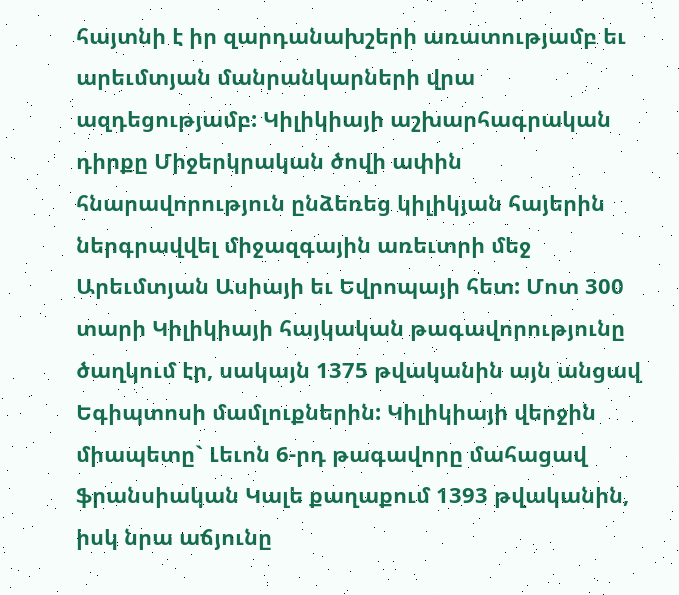հայտնի է իր զարդանախշերի առատությամբ եւ արեւմտյան մանրանկարների վրա ազդեցությամբ: Կիլիկիայի աշխարհագրական դիրքը Միջերկրական ծովի ափին հնարավորություն ընձեռեց կիլիկյան հայերին ներգրավվել միջազգային առեւտրի մեջ Արեւմտյան Ասիայի եւ Եվրոպայի հետ: Մոտ 300 տարի Կիլիկիայի հայկական թագավորությունը ծաղկում էր, սակայն 1375 թվականին այն անցավ Եգիպտոսի մամլուքներին: Կիլիկիայի վերջին միապետը` Լեւոն 6-րդ թագավորը մահացավ ֆրանսիական Կալե քաղաքում 1393 թվականին, իսկ նրա աճյունը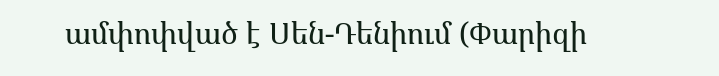ամփոփված է Սեն-Դենիում (Փարիզի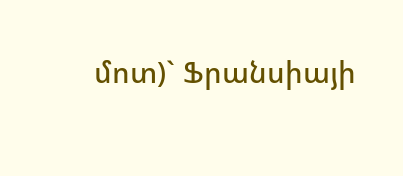մոտ)` Ֆրանսիայի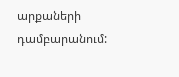արքաների դամբարանում: